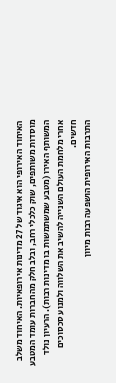האיחוד האירופי הוא איגוד של 27 מדינות אירופאיות. האיחוד משלב מוסדות משותפים, שוק כלכלי רחב, ובלב חלק מהחברות עומד המטבע המשותף האירו (מטבע שמשתמשות בו מדינות רבות). הרעיון נולד אחרי מלחמת העולם השנייה להשיב את השלווה ולמנוע סכסוכים חדשים.
התרבות האירופית הושפעה רבות מיוון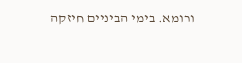ורומא. בימי הביניים חיזקה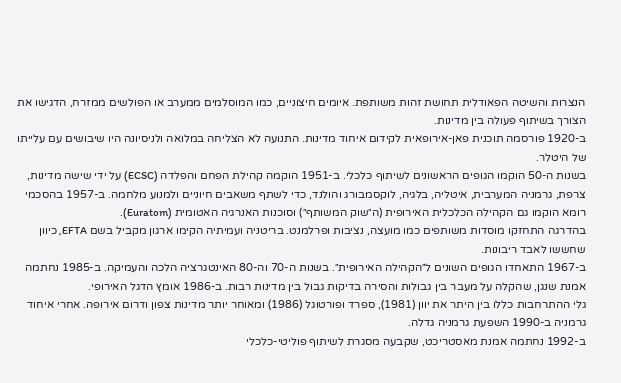הנצרות והשיטה הפאודלית תחושת זהות משותפת. איומים חיצוניים, כמו המוסלמים ממערב או הפולשים ממזרח, הדגישו את הצורך בשיתוף פעולה בין מדינות.
ב-1920 פורסמה תוכנית פאן-אירופאית לקידום איחוד מדינות. התנועה לא הצליחה במלואה ולניסיונה היו שיבושים עם עלייתו של היטלר.
בשנות ה-50 הוקמו הגופים הראשונים לשיתוף כלכלי. ב-1951 הוקמה קהילת הפחם והפלדה (ECSC) על ידי שישה מדינות, צרפת, גרמניה המערבית, איטליה, בלגיה, לוקסמבורג והולנד, כדי לשתף משאבים חיוניים ולמנוע מלחמה. ב-1957 בהסכמי רומא הוקמו גם הקהילה הכלכלית האירופית (ה״שוק המשותף״) וסוכנות האנרגיה האטומית (Euratom).
בהדרגה התחזקו מוסדות משותפים כמו מועצה, נציבות ופרלמנט. בריטניה ועמיתיה הקימו ארגון מקביל בשם EFTA, כיוון שחששו לאבד ריבונות.
ב-1967 התאחדו הגופים השונים ל״הקהילה האירופית״. בשנות ה-70 וה-80 האינטגרציה הלכה והעמיקה. ב-1985 נחתמה אמנת שנגן, שהקלה על מעבר בין גבולות והסירה בדיקות גבול בין מדינות רבות. ב-1986 אומץ הדגל האירופי.
גלי ההתרחבות כללו בין היתר את יוון (1981), ספרד ופורטוגל (1986) ומאוחר יותר מדינות צפון ודרום אירופה. אחרי איחוד גרמניה ב-1990 השפעת גרמניה גדלה.
ב-1992 נחתמה אמנת מאסטריכט, שקבעה מסגרת לשיתוף פוליטי-כלכלי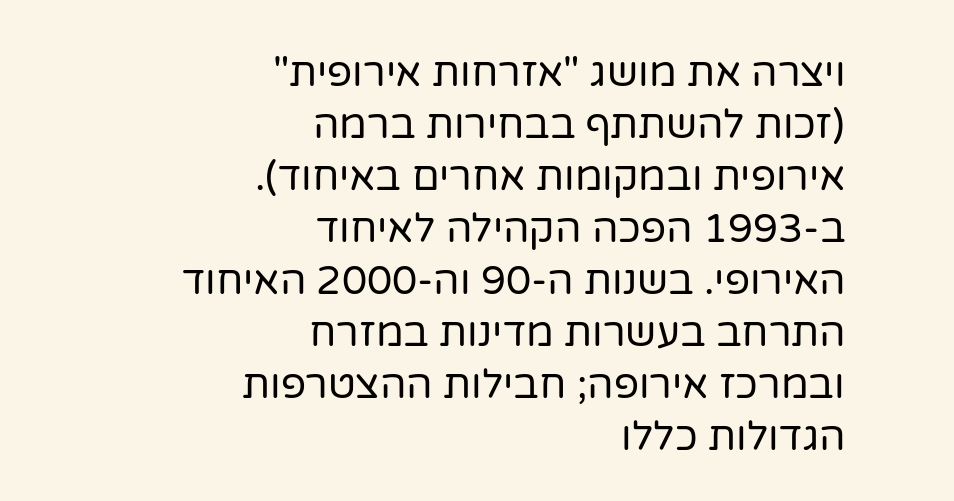ויצרה את מושג "אזרחות אירופית" (זכות להשתתף בבחירות ברמה אירופית ובמקומות אחרים באיחוד). ב-1993 הפכה הקהילה לאיחוד האירופי. בשנות ה-90 וה-2000 האיחוד התרחב בעשרות מדינות במזרח ובמרכז אירופה; חבילות ההצטרפות הגדולות כללו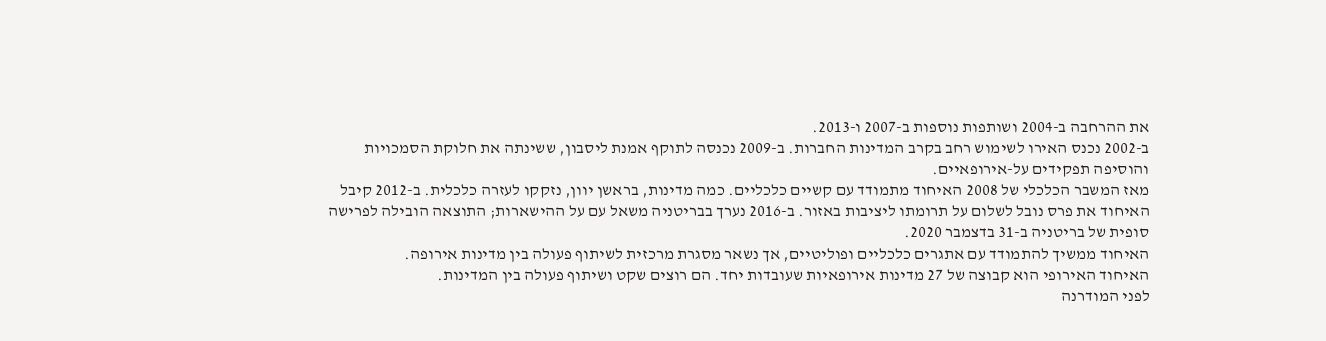את ההרחבה ב-2004 ושותפות נוספות ב-2007 ו-2013.
ב-2002 נכנס האירו לשימוש רחב בקרב המדינות החברות. ב-2009 נכנסה לתוקף אמנת ליסבון, ששינתה את חלוקת הסמכויות והוסיפה תפקידים על-אירופאיים.
מאז המשבר הכלכלי של 2008 האיחוד מתמודד עם קשיים כלכליים. כמה מדינות, בראשן יוון, נזקקו לעזרה כלכלית. ב-2012 קיבל האיחוד את פרס נובל לשלום על תרומתו ליציבות באזור. ב-2016 נערך בבריטניה משאל עם על ההישארות; התוצאה הובילה לפרישה סופית של בריטניה ב-31 בדצמבר 2020.
האיחוד ממשיך להתמודד עם אתגרים כלכליים ופוליטיים, אך נשאר מסגרת מרכזית לשיתוף פעולה בין מדינות אירופה.
האיחוד האירופי הוא קבוצה של 27 מדינות אירופאיות שעובדות יחד. הם רוצים שקט ושיתוף פעולה בין המדינות.
לפני המודרנה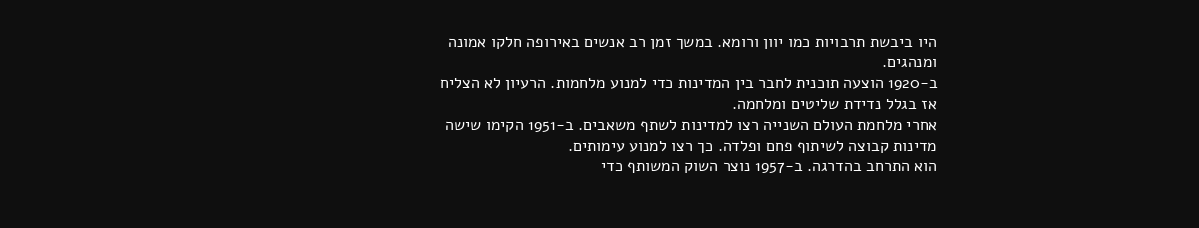היו ביבשת תרבויות כמו יוון ורומא. במשך זמן רב אנשים באירופה חלקו אמונה ומנהגים.
ב-1920 הוצעה תוכנית לחבר בין המדינות כדי למנוע מלחמות. הרעיון לא הצליח אז בגלל נדידת שליטים ומלחמה.
אחרי מלחמת העולם השנייה רצו למדינות לשתף משאבים. ב-1951 הקימו שישה מדינות קבוצה לשיתוף פחם ופלדה. כך רצו למנוע עימותים.
הוא התרחב בהדרגה. ב-1957 נוצר השוק המשותף כדי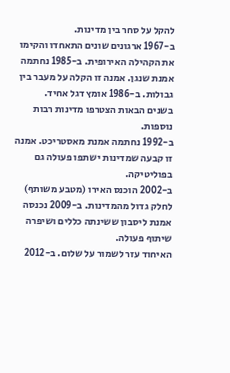להקל על סחר בין מדינות.
ב-1967 ארגונים שונים התאחדו והקימו את הקהילה האירופית. ב-1985 נחתמה אמנת שנגן. אמנה זו הקלה על מעבר בין גבולות. ב-1986 אומץ דגל אחיד.
בשנים הבאות הצטרפו מדינות רבות נוספות.
ב-1992 נחתמה אמנת מאסטריכט. אמנה זו קבעה שמדינות ישתפו פעולה גם בפוליטיקה.
ב-2002 הוכנס האירו (מטבע משותף) לחלק גדול מהמדינות. ב-2009 נכנסה אמנת ליסבון ששינתה כללים ושיפרה שיתוף פעולה.
האיחוד עזר לשמור על שלום. ב-2012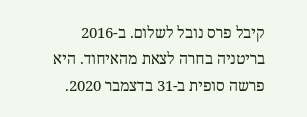קיבל פרס נובל לשלום. ב-2016 בריטניה בחרה לצאת מהאיחוד. היא פרשה סופית ב-31 בדצמבר 2020.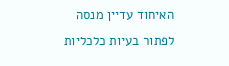האיחוד עדיין מנסה לפתור בעיות כלכליות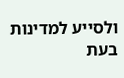ולסייע למדינות בעת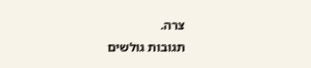צרה.
תגובות גולשים